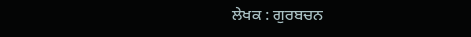ਲੇਖਕ : ਗੁਰਬਚਨ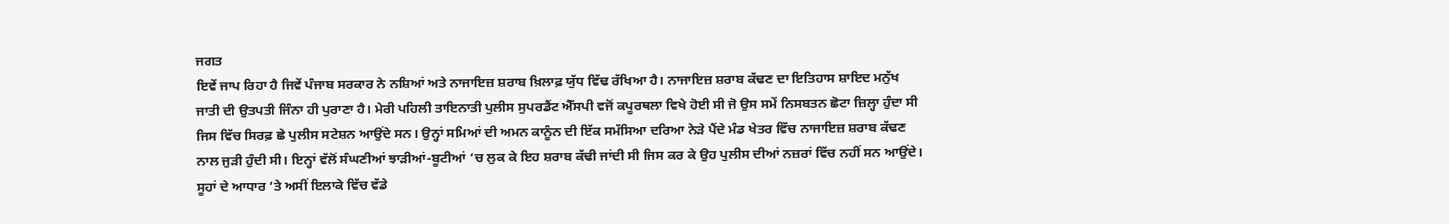ਜਗਤ
ਇਵੇਂ ਜਾਪ ਰਿਹਾ ਹੈ ਜਿਵੇਂ ਪੰਜਾਬ ਸਰਕਾਰ ਨੇ ਨਸ਼ਿਆਂ ਅਤੇ ਨਾਜਾਇਜ਼ ਸ਼ਰਾਬ ਖ਼ਿਲਾਫ਼ ਯੁੱਧ ਵਿੱਢ ਰੱਖਿਆ ਹੈ। ਨਾਜਾਇਜ਼ ਸ਼ਰਾਬ ਕੱਢਣ ਦਾ ਇਤਿਹਾਸ ਸ਼ਾਇਦ ਮਨੁੱਖ ਜਾਤੀ ਦੀ ਉਤਪਤੀ ਜਿੰਨਾ ਹੀ ਪੁਰਾਣਾ ਹੈ। ਮੇਰੀ ਪਹਿਲੀ ਤਾਇਨਾਤੀ ਪੁਲੀਸ ਸੁਪਰਡੈਂਟ ਐੱਸਪੀ ਵਜੋਂ ਕਪੂਰਥਲਾ ਵਿਖੇ ਹੋਈ ਸੀ ਜੋ ਉਸ ਸਮੇਂ ਨਿਸਬਤਨ ਛੋਟਾ ਜ਼ਿਲ੍ਹਾ ਹੁੰਦਾ ਸੀ ਜਿਸ ਵਿੱਚ ਸਿਰਫ਼ ਛੇ ਪੁਲੀਸ ਸਟੇਸ਼ਨ ਆਉਂਦੇ ਸਨ। ਉਨ੍ਹਾਂ ਸਮਿਆਂ ਦੀ ਅਮਨ ਕਾਨੂੰਨ ਦੀ ਇੱਕ ਸਮੱਸਿਆ ਦਰਿਆ ਨੇੜੇ ਪੈਂਦੇ ਮੰਡ ਖੇਤਰ ਵਿੱਚ ਨਾਜਾਇਜ਼ ਸ਼ਰਾਬ ਕੱਢਣ ਨਾਲ ਜੁੜੀ ਹੁੰਦੀ ਸੀ। ਇਨ੍ਹਾਂ ਵੱਲੋਂ ਸੰਘਣੀਆਂ ਝਾੜੀਆਂ-ਬੂਟੀਆਂ ‘ਚ ਲੁਕ ਕੇ ਇਹ ਸ਼ਰਾਬ ਕੱਢੀ ਜਾਂਦੀ ਸੀ ਜਿਸ ਕਰ ਕੇ ਉਹ ਪੁਲੀਸ ਦੀਆਂ ਨਜ਼ਰਾਂ ਵਿੱਚ ਨਹੀਂ ਸਨ ਆਉਂਦੇ। ਸੂਹਾਂ ਦੇ ਆਧਾਰ ‘ਤੇ ਅਸੀਂ ਇਲਾਕੇ ਵਿੱਚ ਵੱਡੇ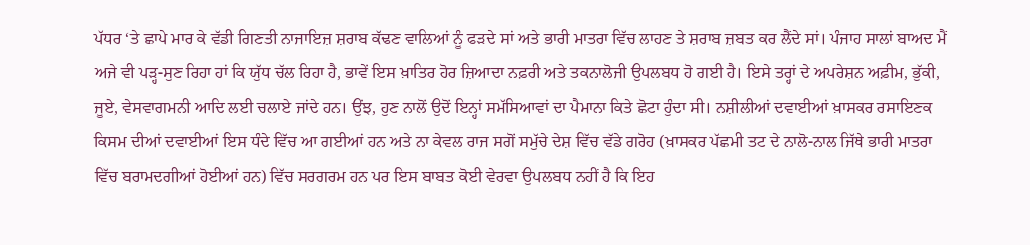ਪੱਧਰ ‘ਤੇ ਛਾਪੇ ਮਾਰ ਕੇ ਵੱਡੀ ਗਿਣਤੀ ਨਾਜਾਇਜ਼ ਸ਼ਰਾਬ ਕੱਢਣ ਵਾਲਿਆਂ ਨੂੰ ਫੜਦੇ ਸਾਂ ਅਤੇ ਭਾਰੀ ਮਾਤਰਾ ਵਿੱਚ ਲਾਹਣ ਤੇ ਸ਼ਰਾਬ ਜ਼ਬਤ ਕਰ ਲੈਂਦੇ ਸਾਂ। ਪੰਜਾਹ ਸਾਲਾਂ ਬਾਅਦ ਮੈਂ ਅਜੇ ਵੀ ਪੜ੍ਹ-ਸੁਣ ਰਿਹਾ ਹਾਂ ਕਿ ਯੁੱਧ ਚੱਲ ਰਿਹਾ ਹੈ, ਭਾਵੇਂ ਇਸ ਖ਼ਾਤਿਰ ਹੋਰ ਜ਼ਿਆਦਾ ਨਫ਼ਰੀ ਅਤੇ ਤਕਨਾਲੋਜੀ ਉਪਲਬਧ ਹੋ ਗਈ ਹੈ। ਇਸੇ ਤਰ੍ਹਾਂ ਦੇ ਅਪਰੇਸ਼ਨ ਅਫ਼ੀਮ, ਭੁੱਕੀ, ਜੂਏ, ਵੇਸਵਾਗਮਨੀ ਆਦਿ ਲਈ ਚਲਾਏ ਜਾਂਦੇ ਹਨ। ਉਂਝ, ਹੁਣ ਨਾਲੋਂ ਉਦੋਂ ਇਨ੍ਹਾਂ ਸਮੱਸਿਆਵਾਂ ਦਾ ਪੈਮਾਨਾ ਕਿਤੇ ਛੋਟਾ ਹੁੰਦਾ ਸੀ। ਨਸ਼ੀਲੀਆਂ ਦਵਾਈਆਂ ਖ਼ਾਸਕਰ ਰਸਾਇਣਕ ਕਿਸਮ ਦੀਆਂ ਦਵਾਈਆਂ ਇਸ ਧੰਦੇ ਵਿੱਚ ਆ ਗਈਆਂ ਹਨ ਅਤੇ ਨਾ ਕੇਵਲ ਰਾਜ ਸਗੋਂ ਸਮੁੱਚੇ ਦੇਸ਼ ਵਿੱਚ ਵੱਡੇ ਗਰੋਹ (ਖ਼ਾਸਕਰ ਪੱਛਮੀ ਤਟ ਦੇ ਨਾਲੋ-ਨਾਲ ਜਿੱਥੇ ਭਾਰੀ ਮਾਤਰਾ ਵਿੱਚ ਬਰਾਮਦਗੀਆਂ ਹੋਈਆਂ ਹਨ) ਵਿੱਚ ਸਰਗਰਮ ਹਨ ਪਰ ਇਸ ਬਾਬਤ ਕੋਈ ਵੇਰਵਾ ਉਪਲਬਧ ਨਹੀਂ ਹੈ ਕਿ ਇਹ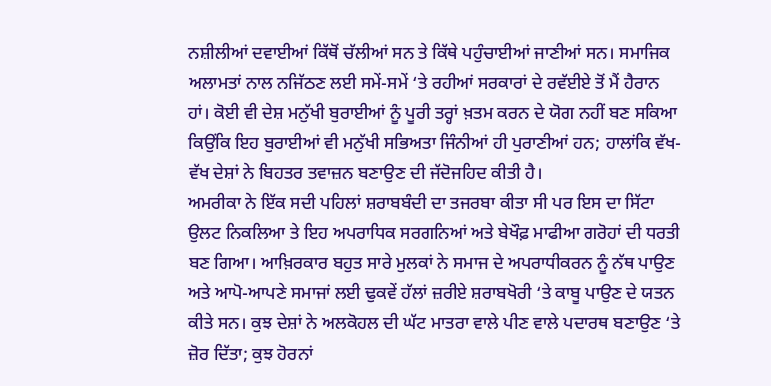ਨਸ਼ੀਲੀਆਂ ਦਵਾਈਆਂ ਕਿੱਥੋਂ ਚੱਲੀਆਂ ਸਨ ਤੇ ਕਿੱਥੇ ਪਹੁੰਚਾਈਆਂ ਜਾਣੀਆਂ ਸਨ। ਸਮਾਜਿਕ ਅਲਾਮਤਾਂ ਨਾਲ ਨਜਿੱਠਣ ਲਈ ਸਮੇਂ-ਸਮੇਂ ‘ਤੇ ਰਹੀਆਂ ਸਰਕਾਰਾਂ ਦੇ ਰਵੱਈਏ ਤੋਂ ਮੈਂ ਹੈਰਾਨ ਹਾਂ। ਕੋਈ ਵੀ ਦੇਸ਼ ਮਨੁੱਖੀ ਬੁਰਾਈਆਂ ਨੂੰ ਪੂਰੀ ਤਰ੍ਹਾਂ ਖ਼ਤਮ ਕਰਨ ਦੇ ਯੋਗ ਨਹੀਂ ਬਣ ਸਕਿਆ ਕਿਉਂਕਿ ਇਹ ਬੁਰਾਈਆਂ ਵੀ ਮਨੁੱਖੀ ਸਭਿਅਤਾ ਜਿੰਨੀਆਂ ਹੀ ਪੁਰਾਣੀਆਂ ਹਨ; ਹਾਲਾਂਕਿ ਵੱਖ-ਵੱਖ ਦੇਸ਼ਾਂ ਨੇ ਬਿਹਤਰ ਤਵਾਜ਼ਨ ਬਣਾਉਣ ਦੀ ਜੱਦੋਜਹਿਦ ਕੀਤੀ ਹੈ।
ਅਮਰੀਕਾ ਨੇ ਇੱਕ ਸਦੀ ਪਹਿਲਾਂ ਸ਼ਰਾਬਬੰਦੀ ਦਾ ਤਜਰਬਾ ਕੀਤਾ ਸੀ ਪਰ ਇਸ ਦਾ ਸਿੱਟਾ ਉਲਟ ਨਿਕਲਿਆ ਤੇ ਇਹ ਅਪਰਾਧਿਕ ਸਰਗਨਿਆਂ ਅਤੇ ਬੇਖੌਫ਼ ਮਾਫੀਆ ਗਰੋਹਾਂ ਦੀ ਧਰਤੀ ਬਣ ਗਿਆ। ਆਖ਼ਿਰਕਾਰ ਬਹੁਤ ਸਾਰੇ ਮੁਲਕਾਂ ਨੇ ਸਮਾਜ ਦੇ ਅਪਰਾਧੀਕਰਨ ਨੂੰ ਨੱਥ ਪਾਉਣ ਅਤੇ ਆਪੋ-ਆਪਣੇ ਸਮਾਜਾਂ ਲਈ ਢੁਕਵੇਂ ਹੱਲਾਂ ਜ਼ਰੀਏ ਸ਼ਰਾਬਖੋਰੀ ‘ਤੇ ਕਾਬੂ ਪਾਉਣ ਦੇ ਯਤਨ ਕੀਤੇ ਸਨ। ਕੁਝ ਦੇਸ਼ਾਂ ਨੇ ਅਲਕੋਹਲ ਦੀ ਘੱਟ ਮਾਤਰਾ ਵਾਲੇ ਪੀਣ ਵਾਲੇ ਪਦਾਰਥ ਬਣਾਉਣ ‘ਤੇ ਜ਼ੋਰ ਦਿੱਤਾ; ਕੁਝ ਹੋਰਨਾਂ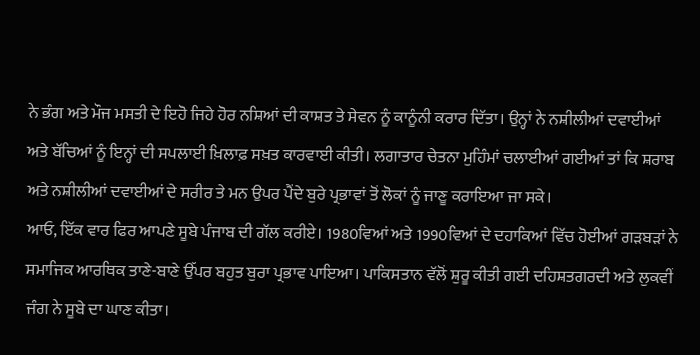ਨੇ ਭੰਗ ਅਤੇ ਮੌਜ ਮਸਤੀ ਦੇ ਇਹੋ ਜਿਹੇ ਹੋਰ ਨਸ਼ਿਆਂ ਦੀ ਕਾਸ਼ਤ ਤੇ ਸੇਵਨ ਨੂੰ ਕਾਨੂੰਨੀ ਕਰਾਰ ਦਿੱਤਾ। ਉਨ੍ਹਾਂ ਨੇ ਨਸ਼ੀਲੀਆਂ ਦਵਾਈਆਂ ਅਤੇ ਬੱਚਿਆਂ ਨੂੰ ਇਨ੍ਹਾਂ ਦੀ ਸਪਲਾਈ ਖ਼ਿਲਾਫ਼ ਸਖ਼ਤ ਕਾਰਵਾਈ ਕੀਤੀ। ਲਗਾਤਾਰ ਚੇਤਨਾ ਮੁਹਿੰਮਾਂ ਚਲਾਈਆਂ ਗਈਆਂ ਤਾਂ ਕਿ ਸ਼ਰਾਬ ਅਤੇ ਨਸ਼ੀਲੀਆਂ ਦਵਾਈਆਂ ਦੇ ਸਰੀਰ ਤੇ ਮਨ ਉਪਰ ਪੈਂਦੇ ਬੁਰੇ ਪ੍ਰਭਾਵਾਂ ਤੋਂ ਲੋਕਾਂ ਨੂੰ ਜਾਣੂ ਕਰਾਇਆ ਜਾ ਸਕੇ।
ਆਓ, ਇੱਕ ਵਾਰ ਫਿਰ ਆਪਣੇ ਸੂਬੇ ਪੰਜਾਬ ਦੀ ਗੱਲ ਕਰੀਏ। 1980ਵਿਆਂ ਅਤੇ 1990ਵਿਆਂ ਦੇ ਦਹਾਕਿਆਂ ਵਿੱਚ ਹੋਈਆਂ ਗੜਬੜਾਂ ਨੇ ਸਮਾਜਿਕ ਆਰਥਿਕ ਤਾਣੇ-ਬਾਣੇ ਉੱਪਰ ਬਹੁਤ ਬੁਰਾ ਪ੍ਰਭਾਵ ਪਾਇਆ। ਪਾਕਿਸਤਾਨ ਵੱਲੋਂ ਸ਼ੁਰੂ ਕੀਤੀ ਗਈ ਦਹਿਸ਼ਤਗਰਦੀ ਅਤੇ ਲੁਕਵੀਂ ਜੰਗ ਨੇ ਸੂਬੇ ਦਾ ਘਾਣ ਕੀਤਾ।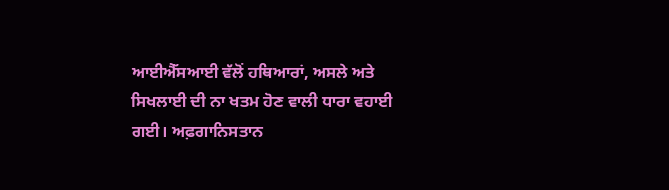ਆਈਐੱਸਆਈ ਵੱਲੋਂ ਹਥਿਆਰਾਂ, ਅਸਲੇ ਅਤੇ ਸਿਖਲਾਈ ਦੀ ਨਾ ਖਤਮ ਹੋਣ ਵਾਲੀ ਧਾਰਾ ਵਹਾਈ ਗਈ। ਅਫ਼ਗਾਨਿਸਤਾਨ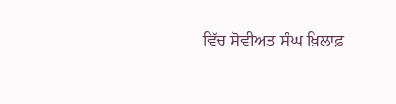ਵਿੱਚ ਸੋਵੀਅਤ ਸੰਘ ਖ਼ਿਲਾਫ਼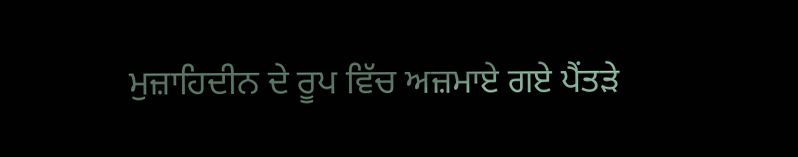ਮੁਜ਼ਾਹਿਦੀਨ ਦੇ ਰੂਪ ਵਿੱਚ ਅਜ਼ਮਾਏ ਗਏ ਪੈਂਤੜੇ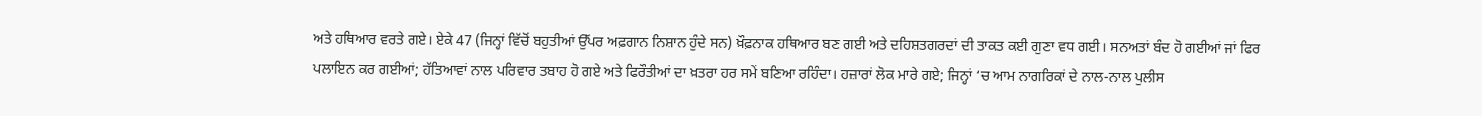ਅਤੇ ਹਥਿਆਰ ਵਰਤੇ ਗਏ। ਏਕੇ 47 (ਜਿਨ੍ਹਾਂ ਵਿੱਚੋਂ ਬਹੁਤੀਆਂ ਉੱਪਰ ਅਫ਼ਗਾਨ ਨਿਸ਼ਾਨ ਹੁੰਦੇ ਸਨ) ਖ਼ੌਫ਼ਨਾਕ ਹਥਿਆਰ ਬਣ ਗਈ ਅਤੇ ਦਹਿਸ਼ਤਗਰਦਾਂ ਦੀ ਤਾਕਤ ਕਈ ਗੁਣਾ ਵਧ ਗਈ। ਸਨਅਤਾਂ ਬੰਦ ਹੋ ਗਈਆਂ ਜਾਂ ਫਿਰ ਪਲਾਇਨ ਕਰ ਗਈਆਂ; ਹੱਤਿਆਵਾਂ ਨਾਲ ਪਰਿਵਾਰ ਤਬਾਹ ਹੋ ਗਏ ਅਤੇ ਫਿਰੌਤੀਆਂ ਦਾ ਖ਼ਤਰਾ ਹਰ ਸਮੇਂ ਬਣਿਆ ਰਹਿੰਦਾ। ਹਜ਼ਾਰਾਂ ਲੋਕ ਮਾਰੇ ਗਏ; ਜਿਨ੍ਹਾਂ ‘ਚ ਆਮ ਨਾਗਰਿਕਾਂ ਦੇ ਨਾਲ-ਨਾਲ ਪੁਲੀਸ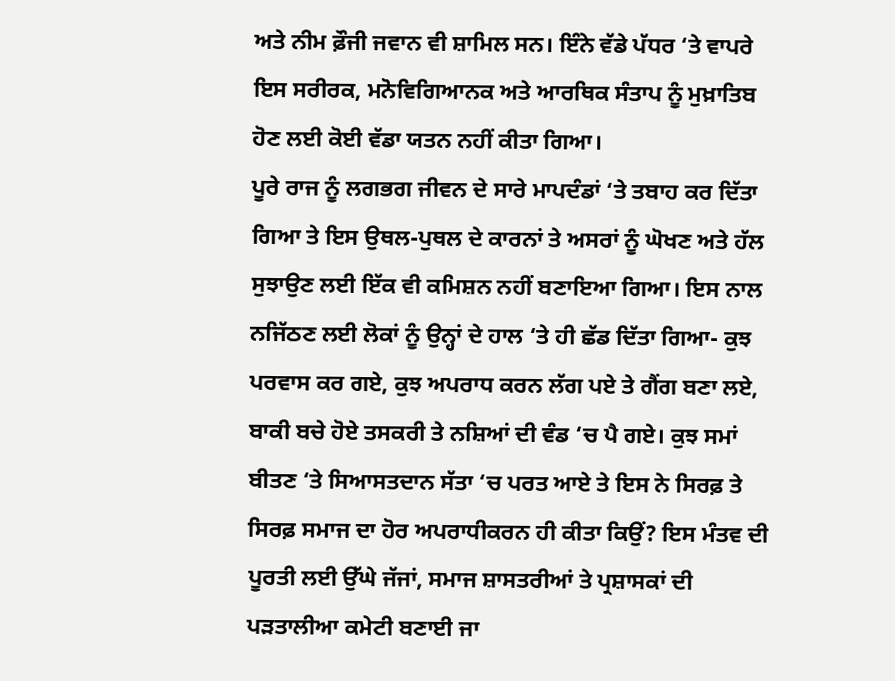ਅਤੇ ਨੀਮ ਫ਼ੌਜੀ ਜਵਾਨ ਵੀ ਸ਼ਾਮਿਲ ਸਨ। ਇੰਨੇ ਵੱਡੇ ਪੱਧਰ ‘ਤੇ ਵਾਪਰੇ ਇਸ ਸਰੀਰਕ, ਮਨੋਵਿਗਿਆਨਕ ਅਤੇ ਆਰਥਿਕ ਸੰਤਾਪ ਨੂੰ ਮੁਖ਼ਾਤਿਬ ਹੋਣ ਲਈ ਕੋਈ ਵੱਡਾ ਯਤਨ ਨਹੀਂ ਕੀਤਾ ਗਿਆ।
ਪੂਰੇ ਰਾਜ ਨੂੰ ਲਗਭਗ ਜੀਵਨ ਦੇ ਸਾਰੇ ਮਾਪਦੰਡਾਂ ‘ਤੇ ਤਬਾਹ ਕਰ ਦਿੱਤਾ ਗਿਆ ਤੇ ਇਸ ਉਥਲ-ਪੁਥਲ ਦੇ ਕਾਰਨਾਂ ਤੇ ਅਸਰਾਂ ਨੂੰ ਘੋਖਣ ਅਤੇ ਹੱਲ ਸੁਝਾਉਣ ਲਈ ਇੱਕ ਵੀ ਕਮਿਸ਼ਨ ਨਹੀਂ ਬਣਾਇਆ ਗਿਆ। ਇਸ ਨਾਲ ਨਜਿੱਠਣ ਲਈ ਲੋਕਾਂ ਨੂੰ ਉਨ੍ਹਾਂ ਦੇ ਹਾਲ ‘ਤੇ ਹੀ ਛੱਡ ਦਿੱਤਾ ਗਿਆ- ਕੁਝ ਪਰਵਾਸ ਕਰ ਗਏ, ਕੁਝ ਅਪਰਾਧ ਕਰਨ ਲੱਗ ਪਏ ਤੇ ਗੈਂਗ ਬਣਾ ਲਏ, ਬਾਕੀ ਬਚੇ ਹੋਏ ਤਸਕਰੀ ਤੇ ਨਸ਼ਿਆਂ ਦੀ ਵੰਡ ‘ਚ ਪੈ ਗਏ। ਕੁਝ ਸਮਾਂ ਬੀਤਣ ‘ਤੇ ਸਿਆਸਤਦਾਨ ਸੱਤਾ ‘ਚ ਪਰਤ ਆਏ ਤੇ ਇਸ ਨੇ ਸਿਰਫ਼ ਤੇ ਸਿਰਫ਼ ਸਮਾਜ ਦਾ ਹੋਰ ਅਪਰਾਧੀਕਰਨ ਹੀ ਕੀਤਾ ਕਿਉਂ? ਇਸ ਮੰਤਵ ਦੀ ਪੂਰਤੀ ਲਈ ਉੱਘੇ ਜੱਜਾਂ, ਸਮਾਜ ਸ਼ਾਸਤਰੀਆਂ ਤੇ ਪ੍ਰਸ਼ਾਸਕਾਂ ਦੀ ਪੜਤਾਲੀਆ ਕਮੇਟੀ ਬਣਾਈ ਜਾ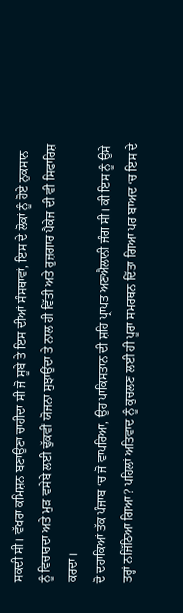ਸਕਦੀ ਸੀ। ਵੱਖਰਾ ਕਮਿਸ਼ਨ ਬਣਾਉਣਾ ਚਾਹੀਦਾ ਸੀ ਜੋ ਸੂਬੇ ਤੇ ਇਸ ਦੀਆਂ ਸੰਸਥਾਵਾਂ, ਇਸ ਦੇ ਲੋਕਾਂ ਨੂੰ ਹੋਏ ਨੁਕਸਾਨ ਨੂੰ ਵਿਚਾਰਦਾ ਅਤੇ ਮੁੜ ਵਸੇਬੇ ਲਈ ਢੁੱਕਵੀਂ ਯੋਜਨਾ ਸੁਝਾਉਂਦਾ ਤੇ ਨਾਲ ਹੀ ਵਿੱਤੀ ਅਤੇ ਰੁਜ਼ਗਾਰ ਪੈਕੇਜ ਦੀ ਵੀ ਸਿਫਾਰਿਸ਼ ਕਰਦਾ।
ਦੋ ਦਹਾਕਿਆਂ ਤੱਕ ਪੰਜਾਬ ‘ਚ ਜੋ ਵਾਪਰਿਆ, ਉਹ ਪਾਕਿਸਤਾਨ ਦੀ ਸ਼ਹਿ ਪ੍ਰਾਪਤ ਅਣਐਲਾਨੀ ਜੰਗ ਸੀ। ਕੀ ਇਸ ਨੂੰ ਉਸੇ ਤਰ੍ਹਾਂ ਨਜਿੱਠਿਆ ਗਿਆ? ਪਹਿਲਾਂ ਅਤਿਵਾਦ ਨੂੰ ਕੁਚਲਣ ਲਈ ਹੀ ਪੂਰਾ ਸਮਰਥਨ ਦਿੱਤਾ ਗਿਆ ਪਰ ਬਾਅਦ ‘ਚ ਇਸ ਦੇ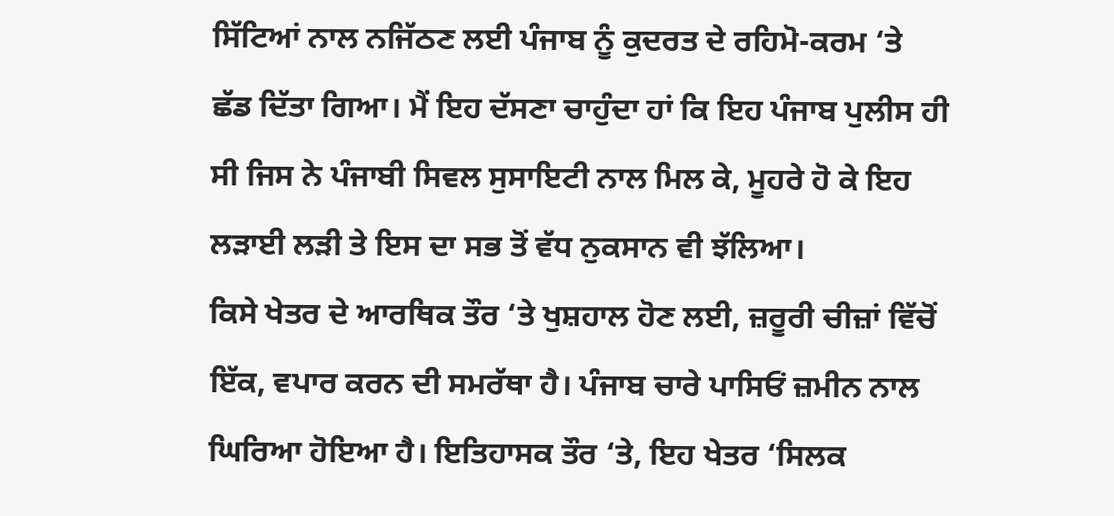ਸਿੱਟਿਆਂ ਨਾਲ ਨਜਿੱਠਣ ਲਈ ਪੰਜਾਬ ਨੂੰ ਕੁਦਰਤ ਦੇ ਰਹਿਮੋ-ਕਰਮ ‘ਤੇ ਛੱਡ ਦਿੱਤਾ ਗਿਆ। ਮੈਂ ਇਹ ਦੱਸਣਾ ਚਾਹੁੰਦਾ ਹਾਂ ਕਿ ਇਹ ਪੰਜਾਬ ਪੁਲੀਸ ਹੀ ਸੀ ਜਿਸ ਨੇ ਪੰਜਾਬੀ ਸਿਵਲ ਸੁਸਾਇਟੀ ਨਾਲ ਮਿਲ ਕੇ, ਮੂਹਰੇ ਹੋ ਕੇ ਇਹ ਲੜਾਈ ਲੜੀ ਤੇ ਇਸ ਦਾ ਸਭ ਤੋਂ ਵੱਧ ਨੁਕਸਾਨ ਵੀ ਝੱਲਿਆ।
ਕਿਸੇ ਖੇਤਰ ਦੇ ਆਰਥਿਕ ਤੌਰ ‘ਤੇ ਖੁਸ਼ਹਾਲ ਹੋਣ ਲਈ, ਜ਼ਰੂਰੀ ਚੀਜ਼ਾਂ ਵਿੱਚੋਂ ਇੱਕ, ਵਪਾਰ ਕਰਨ ਦੀ ਸਮਰੱਥਾ ਹੈ। ਪੰਜਾਬ ਚਾਰੇ ਪਾਸਿਓਂ ਜ਼ਮੀਨ ਨਾਲ ਘਿਰਿਆ ਹੋਇਆ ਹੈ। ਇਤਿਹਾਸਕ ਤੌਰ ‘ਤੇ, ਇਹ ਖੇਤਰ ‘ਸਿਲਕ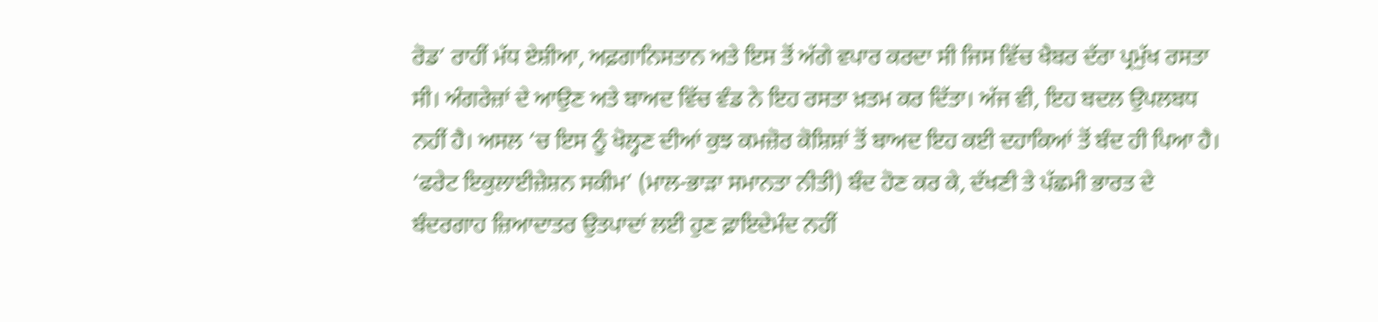ਰੋਡ’ ਰਾਹੀਂ ਮੱਧ ਏਸ਼ੀਆ, ਅਫ਼ਗਾਨਿਸਤਾਨ ਅਤੇ ਇਸ ਤੋਂ ਅੱਗੇ ਵਪਾਰ ਕਰਦਾ ਸੀ ਜਿਸ ਵਿੱਚ ਖੈਬਰ ਦੱਰਾ ਪ੍ਰਮੁੱਖ ਰਸਤਾ ਸੀ। ਅੰਗਰੇਜ਼ਾਂ ਦੇ ਆਉਣ ਅਤੇ ਬਾਅਦ ਵਿੱਚ ਵੰਡ ਨੇ ਇਹ ਰਸਤਾ ਖ਼ਤਮ ਕਰ ਦਿੱਤਾ। ਅੱਜ ਵੀ, ਇਹ ਬਦਲ ਉਪਲਬਧ ਨਹੀਂ ਹੈ। ਅਸਲ ‘ਚ ਇਸ ਨੂੰ ਖੋਲ੍ਹਣ ਦੀਆਂ ਕੁਝ ਕਮਜ਼ੋਰ ਕੋਸ਼ਿਸ਼ਾਂ ਤੋਂ ਬਾਅਦ ਇਹ ਕਈ ਦਹਾਕਿਆਂ ਤੋਂ ਬੰਦ ਹੀ ਪਿਆ ਹੈ।
‘ਫਰੇਟ ਇਕੁਲਾਈਜ਼ੇਸ਼ਨ ਸਕੀਮ’ (ਮਾਲ-ਭਾੜਾ ਸਮਾਨਤਾ ਨੀਤੀ) ਬੰਦ ਹੋਣ ਕਰ ਕੇ, ਦੱਖਣੀ ਤੇ ਪੱਛਮੀ ਭਾਰਤ ਦੇ ਬੰਦਰਗਾਹ ਜ਼ਿਆਦਾਤਰ ਉਤਪਾਦਾਂ ਲਈ ਹੁਣ ਫ਼ਾਇਦੇਮੰਦ ਨਹੀਂ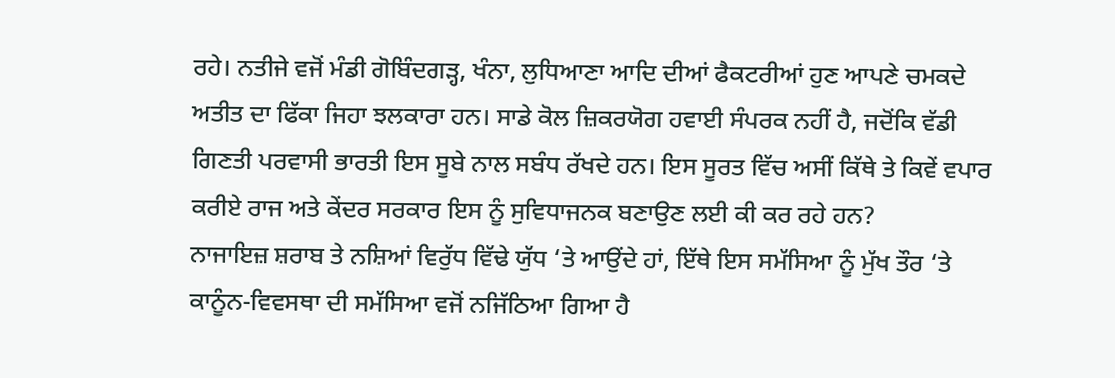ਰਹੇ। ਨਤੀਜੇ ਵਜੋਂ ਮੰਡੀ ਗੋਬਿੰਦਗੜ੍ਹ, ਖੰਨਾ, ਲੁਧਿਆਣਾ ਆਦਿ ਦੀਆਂ ਫੈਕਟਰੀਆਂ ਹੁਣ ਆਪਣੇ ਚਮਕਦੇ ਅਤੀਤ ਦਾ ਫਿੱਕਾ ਜਿਹਾ ਝਲਕਾਰਾ ਹਨ। ਸਾਡੇ ਕੋਲ ਜ਼ਿਕਰਯੋਗ ਹਵਾਈ ਸੰਪਰਕ ਨਹੀਂ ਹੈ, ਜਦੋਂਕਿ ਵੱਡੀ ਗਿਣਤੀ ਪਰਵਾਸੀ ਭਾਰਤੀ ਇਸ ਸੂਬੇ ਨਾਲ ਸਬੰਧ ਰੱਖਦੇ ਹਨ। ਇਸ ਸੂਰਤ ਵਿੱਚ ਅਸੀਂ ਕਿੱਥੇ ਤੇ ਕਿਵੇਂ ਵਪਾਰ ਕਰੀਏ ਰਾਜ ਅਤੇ ਕੇਂਦਰ ਸਰਕਾਰ ਇਸ ਨੂੰ ਸੁਵਿਧਾਜਨਕ ਬਣਾਉਣ ਲਈ ਕੀ ਕਰ ਰਹੇ ਹਨ?
ਨਾਜਾਇਜ਼ ਸ਼ਰਾਬ ਤੇ ਨਸ਼ਿਆਂ ਵਿਰੁੱਧ ਵਿੱਢੇ ਯੁੱਧ ‘ਤੇ ਆਉਂਦੇ ਹਾਂ, ਇੱਥੇ ਇਸ ਸਮੱਸਿਆ ਨੂੰ ਮੁੱਖ ਤੌਰ ‘ਤੇ ਕਾਨੂੰਨ-ਵਿਵਸਥਾ ਦੀ ਸਮੱਸਿਆ ਵਜੋਂ ਨਜਿੱਠਿਆ ਗਿਆ ਹੈ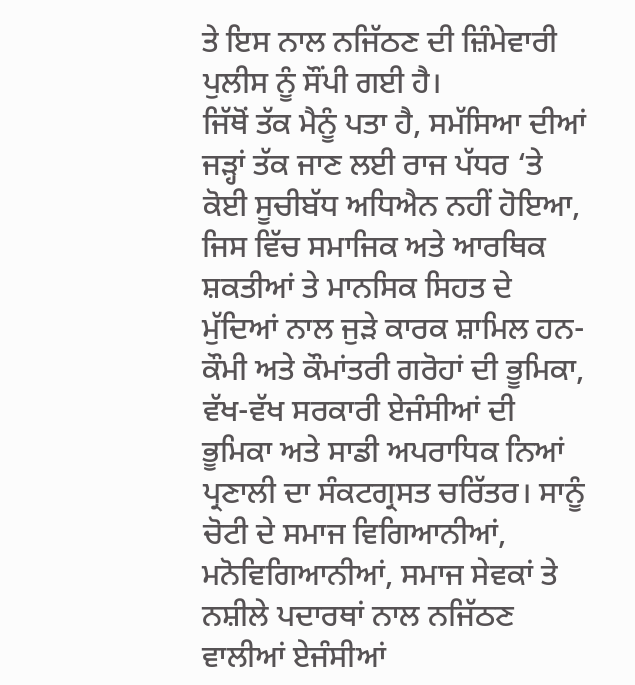ਤੇ ਇਸ ਨਾਲ ਨਜਿੱਠਣ ਦੀ ਜ਼ਿੰਮੇਵਾਰੀ ਪੁਲੀਸ ਨੂੰ ਸੌਂਪੀ ਗਈ ਹੈ।
ਜਿੱਥੋਂ ਤੱਕ ਮੈਨੂੰ ਪਤਾ ਹੈ, ਸਮੱਸਿਆ ਦੀਆਂ ਜੜ੍ਹਾਂ ਤੱਕ ਜਾਣ ਲਈ ਰਾਜ ਪੱਧਰ ‘ਤੇ ਕੋਈ ਸੂਚੀਬੱਧ ਅਧਿਐਨ ਨਹੀਂ ਹੋਇਆ, ਜਿਸ ਵਿੱਚ ਸਮਾਜਿਕ ਅਤੇ ਆਰਥਿਕ ਸ਼ਕਤੀਆਂ ਤੇ ਮਾਨਸਿਕ ਸਿਹਤ ਦੇ ਮੁੱਦਿਆਂ ਨਾਲ ਜੁੜੇ ਕਾਰਕ ਸ਼ਾਮਿਲ ਹਨ- ਕੌਮੀ ਅਤੇ ਕੌਮਾਂਤਰੀ ਗਰੋਹਾਂ ਦੀ ਭੂਮਿਕਾ, ਵੱਖ-ਵੱਖ ਸਰਕਾਰੀ ਏਜੰਸੀਆਂ ਦੀ ਭੂਮਿਕਾ ਅਤੇ ਸਾਡੀ ਅਪਰਾਧਿਕ ਨਿਆਂ ਪ੍ਰਣਾਲੀ ਦਾ ਸੰਕਟਗ੍ਰਸਤ ਚਰਿੱਤਰ। ਸਾਨੂੰ ਚੋਟੀ ਦੇ ਸਮਾਜ ਵਿਗਿਆਨੀਆਂ, ਮਨੋਵਿਗਿਆਨੀਆਂ, ਸਮਾਜ ਸੇਵਕਾਂ ਤੇ ਨਸ਼ੀਲੇ ਪਦਾਰਥਾਂ ਨਾਲ ਨਜਿੱਠਣ ਵਾਲੀਆਂ ਏਜੰਸੀਆਂ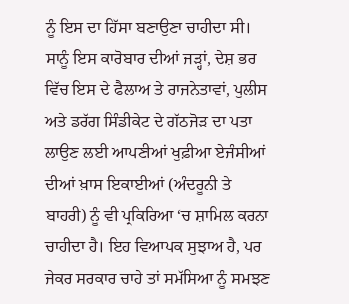ਨੂੰ ਇਸ ਦਾ ਹਿੱਸਾ ਬਣਾਉਣਾ ਚਾਹੀਦਾ ਸੀ। ਸਾਨੂੰ ਇਸ ਕਾਰੋਬਾਰ ਦੀਆਂ ਜੜ੍ਹਾਂ, ਦੇਸ਼ ਭਰ ਵਿੱਚ ਇਸ ਦੇ ਫੈਲਾਅ ਤੇ ਰਾਜਨੇਤਾਵਾਂ, ਪੁਲੀਸ ਅਤੇ ਡਰੱਗ ਸਿੰਡੀਕੇਟ ਦੇ ਗੱਠਜੋੜ ਦਾ ਪਤਾ ਲਾਉਣ ਲਈ ਆਪਣੀਆਂ ਖੁਫ਼ੀਆ ਏਜੰਸੀਆਂ ਦੀਆਂ ਖ਼ਾਸ ਇਕਾਈਆਂ (ਅੰਦਰੂਨੀ ਤੇ ਬਾਹਰੀ) ਨੂੰ ਵੀ ਪ੍ਰਕਿਰਿਆ ‘ਚ ਸ਼ਾਮਿਲ ਕਰਨਾ ਚਾਹੀਦਾ ਹੈ। ਇਹ ਵਿਆਪਕ ਸੁਝਾਅ ਹੈ, ਪਰ ਜੇਕਰ ਸਰਕਾਰ ਚਾਹੇ ਤਾਂ ਸਮੱਸਿਆ ਨੂੰ ਸਮਝਣ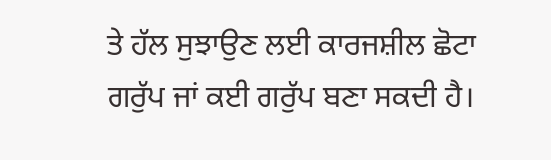ਤੇ ਹੱਲ ਸੁਝਾਉਣ ਲਈ ਕਾਰਜਸ਼ੀਲ ਛੋਟਾ ਗਰੁੱਪ ਜਾਂ ਕਈ ਗਰੁੱਪ ਬਣਾ ਸਕਦੀ ਹੈ।